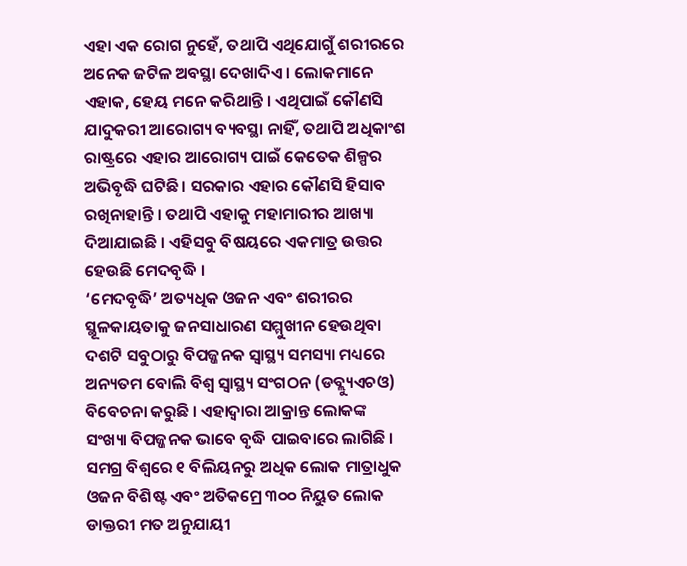ଏହା ଏକ ରୋଗ ନୁହେଁ, ତଥାପି ଏଥିଯୋଗୁଁ ଶରୀରରେ ଅନେକ ଜଟିଳ ଅବସ୍ଥା ଦେଖାଦିଏ । ଲୋକମାନେ ଏହାକ, ହେୟ ମନେ କରିଥାନ୍ତି । ଏଥିପାଇଁ କୌଣସି ଯାଦୁକରୀ ଆରୋଗ୍ୟ ବ୍ୟବସ୍ଥା ନାହିଁ, ତଥାପି ଅଧିକାଂଶ ରାଷ୍ଟ୍ରରେ ଏହାର ଆରୋଗ୍ୟ ପାଇଁ କେତେକ ଶିଳ୍ପର ଅଭିବୃଦ୍ଧି ଘଟିଛି । ସରକାର ଏହାର କୌଣସି ହିସାବ ରଖିନାହାନ୍ତି । ତଥାପି ଏହାକୁ ମହାମାରୀର ଆଖ୍ୟା ଦିଆଯାଇଛି । ଏହିସବୁ ବିଷୟରେ ଏକମାତ୍ର ଉତ୍ତର ହେଉଛି ମେଦବୃଦ୍ଧି ।
‘ମେଦବୃଦ୍ଧି’ ଅତ୍ୟଧିକ ଓଜନ ଏବଂ ଶରୀରର ସ୍ଥୂଳକାୟତାକୁ ଜନସାଧାରଣ ସମ୍ମୁଖୀନ ହେଉଥିବା ଦଶଟି ସବୁଠାରୁ ବିପଜ୍ଜନକ ସ୍ଵାସ୍ଥ୍ୟ ସମସ୍ୟା ମଧ୍ୟରେ ଅନ୍ୟତମ ବୋଲି ବିଶ୍ୱ ସ୍ୱାସ୍ଥ୍ୟ ସଂଗଠନ (ଡବ୍ଲ୍ୟୁଏଚଓ) ବିବେଚନା କରୁଛି । ଏହାଦ୍ଵାରା ଆକ୍ରାନ୍ତ ଲୋକଙ୍କ ସଂଖ୍ୟା ବିପଜ୍ଜନକ ଭାବେ ବୃଦ୍ଧି ପାଇବାରେ ଲାଗିଛି । ସମଗ୍ର ବିଶ୍ଵରେ ୧ ବିଲିୟନରୁ ଅଧିକ ଲୋକ ମାତ୍ରାଧୁକ ଓଜନ ବିଶିଷ୍ଟ ଏବଂ ଅତିକମ୍ରେ ୩୦୦ ନିୟୁତ ଲୋକ ଡାକ୍ତରୀ ମତ ଅନୁଯାୟୀ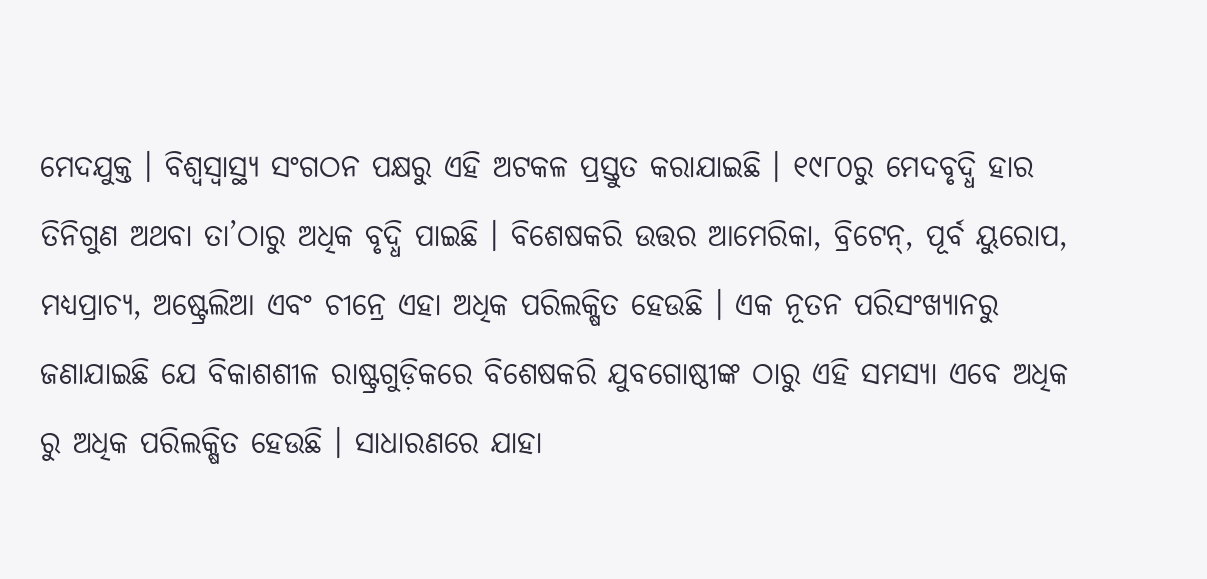ମେଦଯୁକ୍ତ । ବିଶ୍ଵସ୍ଵାସ୍ଥ୍ୟ ସଂଗଠନ ପକ୍ଷରୁ ଏହି ଅଟକଳ ପ୍ରସ୍ତୁତ କରାଯାଇଛି । ୧୯୮୦ରୁ ମେଦବୃଦ୍ଧି ହାର ତିନିଗୁଣ ଅଥବା ତା’ଠାରୁ ଅଧିକ ବୃଦ୍ଧି ପାଇଛି । ବିଶେଷକରି ଉତ୍ତର ଆମେରିକା, ବ୍ରିଟେନ୍, ପୂର୍ବ ୟୁରୋପ, ମଧ୍ୟପ୍ରାଚ୍ୟ, ଅଷ୍ଟ୍ରେଲିଆ ଏବଂ ଚୀନ୍ରେ ଏହା ଅଧିକ ପରିଲକ୍ଷିତ ହେଉଛି । ଏକ ନୂତନ ପରିସଂଖ୍ୟାନରୁ ଜଣାଯାଇଛି ଯେ ବିକାଶଶୀଳ ରାଷ୍ଟ୍ରଗୁଡ଼ିକରେ ବିଶେଷକରି ଯୁବଗୋଷ୍ଠୀଙ୍କ ଠାରୁ ଏହି ସମସ୍ୟା ଏବେ ଅଧିକ ରୁ ଅଧିକ ପରିଲକ୍ଷିତ ହେଉଛି । ସାଧାରଣରେ ଯାହା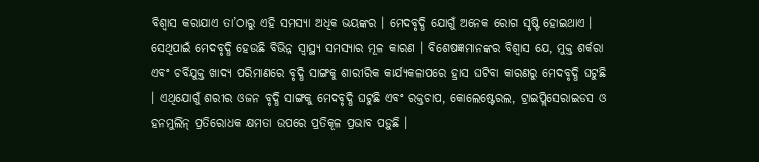ବିଶ୍ଵାସ କରାଯାଏ ତା’ଠାରୁ ଏହି ସମସ୍ୟା ଅଧିକ ଭୟଙ୍କର । ମେଦବୃଦ୍ଧି ଯୋଗୁଁ ଅନେକ ରୋଗ ସୃଷ୍ଟି ହୋଇଥାଏ । ସେଥିପାଇଁ ମେଦବୃଦ୍ଧି ହେଉଛି ବିଭିନ୍ନ ସ୍ଵାସ୍ଥ୍ୟ ସମସ୍ୟାର ମୂଳ କାରଣ । ବିଶେଷଜ୍ଞମାନଙ୍କର ବିଶ୍ଵାସ ଯେ, ମୁକ୍ତ ଶର୍କରା ଏବଂ ଚର୍ବିଯୁକ୍ତ ଖାଦ୍ୟ ପରିମାଣରେ ବୃଦ୍ଧି ସାଙ୍ଗକୁ ଶାରୀରିକ କାର୍ଯ୍ୟକଳାପରେ ହ୍ରାସ ଘଟିବା କାରଣରୁ ମେଦବୃଦ୍ଧି ଘଟୁଛି । ଏଥିଯୋଗୁଁ ଶରୀର ଓଜନ ବୃଦ୍ଧି ସାଙ୍ଗକୁ ମେଦବୃଦ୍ଧି ଘଟୁଛି ଏବଂ ରକ୍ତଚାପ, କୋଲେଷ୍ଟେରଲ, ଟ୍ରାଇପ୍ଲିସେରାଇଡସ ଓ ହନମୁଲିନ୍ ପ୍ରତିରୋଧକ କ୍ଷମତା ଉପରେ ପ୍ରତିକୂଳ ପ୍ରଭାବ ପଡ଼ୁଛି ।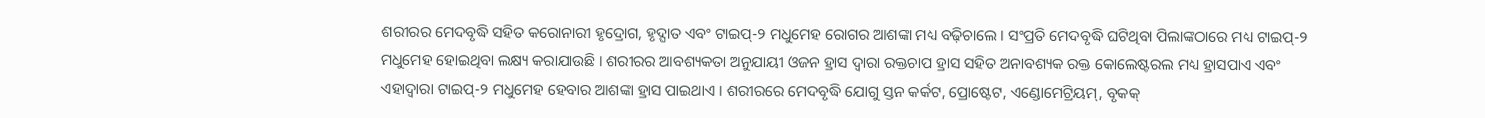ଶରୀରର ମେଦବୃଦ୍ଧି ସହିତ କରୋନାରୀ ହୃଦ୍ରୋଗ, ହୃଦ୍ଘାତ ଏବଂ ଟାଇପ୍-୨ ମଧୁମେହ ରୋଗର ଆଶଙ୍କା ମଧ୍ୟ ବଢ଼ିଚାଲେ । ସଂପ୍ରତି ମେଦବୃଦ୍ଧି ଘଟିଥିବା ପିଲାଙ୍କଠାରେ ମଧ୍ୟ ଟାଇପ୍-୨ ମଧୁମେହ ହୋଇଥିବା ଲକ୍ଷ୍ୟ କରାଯାଉଛି । ଶରୀରର ଆବଶ୍ୟକତା ଅନୁଯାୟୀ ଓଜନ ହ୍ରାସ ଦ୍ୱାରା ରକ୍ତଚାପ ହ୍ରାସ ସହିତ ଅନାବଶ୍ୟକ ରକ୍ତ କୋଲେଷ୍ଟରଲ ମଧ୍ୟ ହ୍ରାସପାଏ ଏବଂ ଏହାଦ୍ଵାରା ଟାଇପ୍-୨ ମଧୁମେହ ହେବାର ଆଶଙ୍କା ହ୍ରାସ ପାଇଥାଏ । ଶରୀରରେ ମେଦବୃଦ୍ଧି ଯୋଗୁ ସ୍ତନ କର୍କଟ, ପ୍ରୋଷ୍ଟେଟ, ଏଣ୍ଡୋମେଟ୍ରିୟମ୍, ବୃକକ୍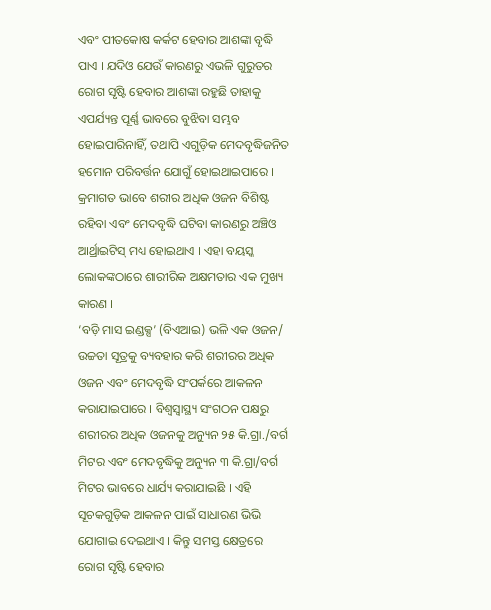ଏବଂ ପୀତକୋଷ କର୍କଟ ହେବାର ଆଶଙ୍କା ବୃଦ୍ଧି ପାଏ । ଯଦିଓ ଯେଉଁ କାରଣରୁ ଏଭଳି ଗୁରୁତର ରୋଗ ସୃଷ୍ଟି ହେବାର ଆଶଙ୍କା ରହୁଛି ତାହାକୁ ଏପର୍ଯ୍ୟନ୍ତ ପୂର୍ଣ୍ଣ ଭାବରେ ବୁଝିବା ସମ୍ଭବ ହୋଇପାରିନାହିଁ, ତଥାପି ଏଗୁଡ଼ିକ ମେଦବୃଦ୍ଧିଜନିତ ହମୋନ ପରିବର୍ତ୍ତନ ଯୋଗୁଁ ହୋଇଥାଇପାରେ । କ୍ରମାଗତ ଭାବେ ଶରୀର ଅଧିକ ଓଜନ ବିଶିଷ୍ଟ ରହିବା ଏବଂ ମେଦବୃଦ୍ଧି ଘଟିବା କାରଣରୁ ଅଞ୍ଚିଓ ଆର୍ଥ୍ରାଇଟିସ୍ ମଧ୍ୟ ହୋଇଥାଏ । ଏହା ବୟସ୍କ ଲୋକଙ୍କଠାରେ ଶାରୀରିକ ଅକ୍ଷମତାର ଏକ ମୁଖ୍ୟ କାରଣ ।
‘ବଡ଼ି ମାସ ଇଣ୍ଡକ୍ସ’ (ବିଏଆଇ) ଭଳି ଏକ ଓଜନ/ ଉଚ୍ଚତା ସୂତ୍ରକୁ ବ୍ୟବହାର କରି ଶରୀରର ଅଧିକ ଓଜନ ଏବଂ ମେଦବୃଦ୍ଧି ସଂପର୍କରେ ଆକଳନ କରାଯାଇପାରେ । ବିଶ୍ୱସ୍ଵାସ୍ଥ୍ୟ ସଂଗଠନ ପକ୍ଷରୁ ଶରୀରର ଅଧିକ ଓଜନକୁ ଅନ୍ୟୁନ ୨୫ କି.ଗ୍ରା./ବର୍ଗ ମିଟର ଏବଂ ମେଦବୃଦ୍ଧିକୁ ଅନ୍ୟୁନ ୩ କି.ଗ୍ରା/ବର୍ଗ ମିଟର ଭାବରେ ଧାର୍ଯ୍ୟ କରାଯାଇଛି । ଏହି ସୂଚକଗୁଡ଼ିକ ଆକଳନ ପାଇଁ ସାଧାରଣ ଭିଭି ଯୋଗାଇ ଦେଇଥାଏ । କିନ୍ତୁ ସମସ୍ତ କ୍ଷେତ୍ରରେ ରୋଗ ସୃଷ୍ଟି ହେବାର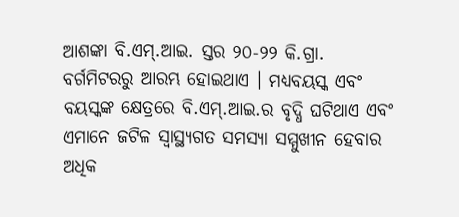ଆଶଙ୍କା ବି.ଏମ୍.ଆଇ. ସ୍ତର ୨୦-୨୨ କି.ଗ୍ରା. ବର୍ଗମିଟରରୁ ଆରମ୍ଭ ହୋଇଥାଏ । ମଧ୍ୟବୟସ୍କ ଏବଂ ବୟସ୍କଙ୍କ କ୍ଷେତ୍ରରେ ବି.ଏମ୍.ଆଇ.ର ବୃଦ୍ଧି ଘଟିଥାଏ ଏବଂ ଏମାନେ ଜଟିଳ ସ୍ଵାସ୍ଥ୍ୟଗତ ସମସ୍ୟା ସମ୍ମୁଖୀନ ହେବାର ଅଧିକ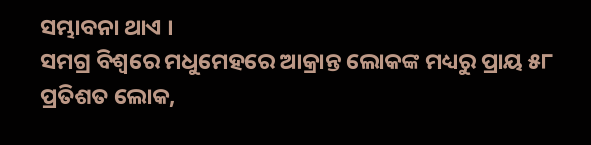ସମ୍ଭାବନା ଥାଏ ।
ସମଗ୍ର ବିଶ୍ୱରେ ମଧୁମେହରେ ଆକ୍ରାନ୍ତ ଲୋକଙ୍କ ମଧ୍ୟରୁ ପ୍ରାୟ ୫୮ ପ୍ରତିଶତ ଲୋକ,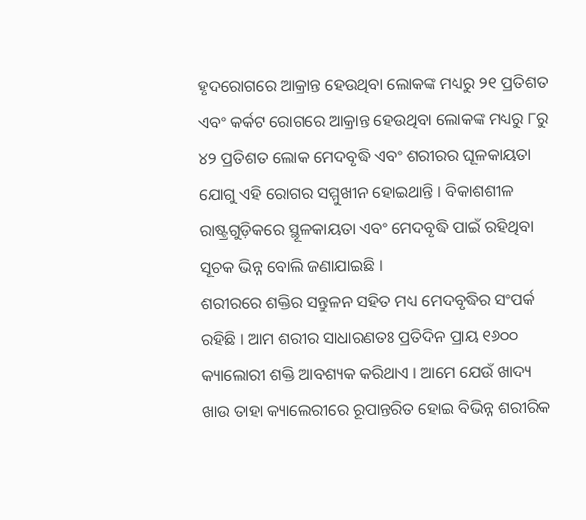ହୃଦରୋଗରେ ଆକ୍ରାନ୍ତ ହେଉଥିବା ଲୋକଙ୍କ ମଧ୍ୟରୁ ୨୧ ପ୍ରତିଶତ ଏବଂ କର୍କଟ ରୋଗରେ ଆକ୍ରାନ୍ତ ହେଉଥିବା ଲୋକଙ୍କ ମଧ୍ୟରୁ ୮ରୁ ୪୨ ପ୍ରତିଶତ ଲୋକ ମେଦବୃଦ୍ଧି ଏବଂ ଶରୀରର ଘୂଳକାୟତା ଯୋଗୁ ଏହି ରୋଗର ସମ୍ମୁଖୀନ ହୋଇଥାନ୍ତି । ବିକାଶଶୀଳ ରାଷ୍ଟ୍ରଗୁଡ଼ିକରେ ସ୍ଥୂଳକାୟତା ଏବଂ ମେଦବୃଦ୍ଧି ପାଇଁ ରହିଥିବା ସୂଚକ ଭିନ୍ନ ବୋଲି ଜଣାଯାଇଛି ।
ଶରୀରରେ ଶକ୍ତିର ସନ୍ତୁଳନ ସହିତ ମଧ୍ୟ ମେଦବୃଦ୍ଧିର ସଂପର୍କ ରହିଛି । ଆମ ଶରୀର ସାଧାରଣତଃ ପ୍ରତିଦିନ ପ୍ରାୟ ୧୬୦୦ କ୍ୟାଲୋରୀ ଶକ୍ତି ଆବଶ୍ୟକ କରିଥାଏ । ଆମେ ଯେଉଁ ଖାଦ୍ୟ ଖାଉ ତାହା କ୍ୟାଲେରୀରେ ରୂପାନ୍ତରିତ ହୋଇ ବିଭିନ୍ନ ଶରୀରିକ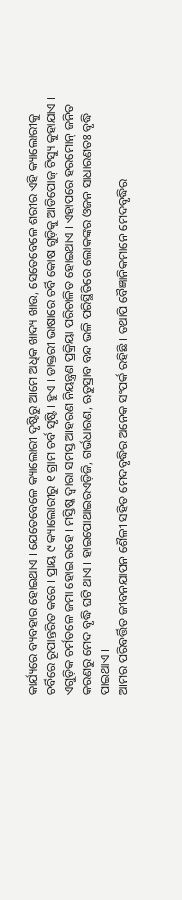କାର୍ଯ୍ୟରେ ବ୍ୟବହାର ହୋଇଥାଏ । ଯେତେବେଳେ କ୍ୟାଲୋରୀ ଦୃଷ୍ଟିରୁ ଆମେ ଅଧିକ ଖାଦ୍ୟ ଖାଉ, ସେତେବେଳେ ଶରୀର ଏହି କ୍ୟାଲୋରୀକୁ ଚର୍ବିରେ ରୂପାନ୍ତରିତ କରେ । ପ୍ରାୟ ୯ କ୍ୟାଲୋରୀରୁ ୧ ଗ୍ରାମ ଚର୍ବ ସୃଷ୍ଟି । ହୁଏ । ଡାକ୍ତରୀ ଭାଷାରେ ଚର୍ବି କୋଷ ଗୁଡ଼ିକୁ ଆଡିପୋଜ୍ ଟିସ୍ୟୁ କୁହାଯାଏ । ଏଗୁଡ଼ିକ ଚର୍ମତଳେ ଜମା ହୋଇ ରହେ । ମସ୍ତିଷ୍କ ଦ୍ଵାରା ସମସ୍ତ ଆହରଣ ନିୟନ୍ତ୍ରଣ ପ୍ରକ୍ରିୟା ପରିଚାଳିତ ହୋଇଥାଏ । ଏହାପରେ ହରମୋନ୍ ଜନିତ କରଣରୁ ମେଦ ବୃଦ୍ଧି ଘଟି ଥାଏ । ହାଇପୋଥାଇରଏଡ଼ିଜି, ଗର୍ଭଧାରଣ, ଋତୁସ୍ରାବ ବନ୍ଦ ଭଳି ପରିସ୍ଥିତିରେ ଲୋକଙ୍କର ଓଜନ ସାଧାରଣତଃ ବୃଦ୍ଧି ପାଇଥାଏ ।
ଆମର ପରିବର୍ତ୍ତିତ ଜୀବନଯାପନ ଶୈଳୀ ସହିତ ମେଦବୃଦ୍ଧିର ଅନେକ ସଂପର୍କ ରହିଛି । ତଥାପି ବୈଜ୍ଞାନିକମାନେ ମେଦବୃଦ୍ଧିର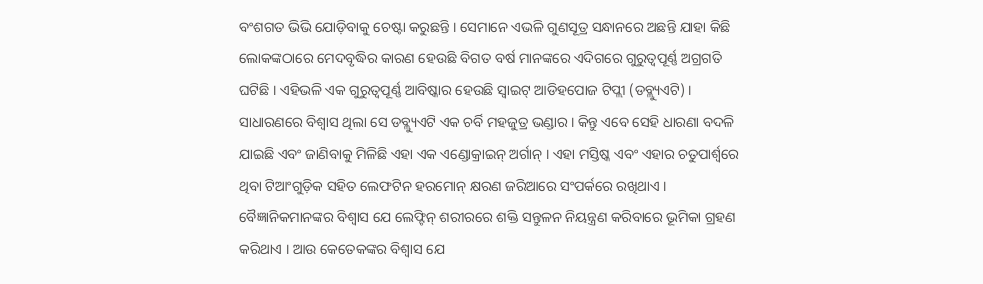ବଂଶଗତ ଭିଭି ଯୋଡ଼ିବାକୁ ଚେଷ୍ଟା କରୁଛନ୍ତି । ସେମାନେ ଏଭଳି ଗୁଣସୂତ୍ର ସନ୍ଧାନରେ ଅଛନ୍ତି ଯାହା କିଛି ଲୋକଙ୍କଠାରେ ମେଦବୃଦ୍ଧିର କାରଣ ହେଉଛି ବିଗତ ବର୍ଷ ମାନଙ୍କରେ ଏଦିଗରେ ଗୁରୁତ୍ଵପୂର୍ଣ୍ଣ ଅଗ୍ରଗତି ଘଟିଛି । ଏହିଭଳି ଏକ ଗୁରୁତ୍ଵପୂର୍ଣ୍ଣ ଆବିଷ୍କାର ହେଉଛି ସ୍ଵାଇଟ୍ ଆଡିହପୋଜ ଟିପ୍ଲୀ (ଡବ୍ଲ୍ୟୁଏଟି) । ସାଧାରଣରେ ବିଶ୍ଵାସ ଥିଲା ସେ ଡବ୍ଲ୍ୟୁଏଟି ଏକ ଚର୍ବି ମହଜୁତ୍ର ଭଣ୍ଡାର । କିନ୍ତୁ ଏବେ ସେହି ଧାରଣା ବଦଳି ଯାଇଛି ଏବଂ ଜାଣିବାକୁ ମିଳିଛି ଏହା ଏକ ଏଣ୍ଡୋକ୍ରାଇନ୍ ଅର୍ଗାନ୍ । ଏହା ମସ୍ତିଷ୍କ ଏବଂ ଏହାର ଚତୁପାର୍ଶ୍ୱରେ ଥିବା ଟିଆଂଗୁଡ଼ିକ ସହିତ ଲେଫଟିନ ହରମୋନ୍ କ୍ଷରଣ ଜରିଆରେ ସଂପର୍କରେ ରଖିଥାଏ । ବୈଜ୍ଞାନିକମାନଙ୍କର ବିଶ୍ଵାସ ଯେ ଲେଫ୍ଟିନ୍ ଶରୀରରେ ଶକ୍ତି ସନ୍ତୁଳନ ନିୟନ୍ତ୍ରଣ କରିବାରେ ଭୂମିକା ଗ୍ରହଣ କରିଥାଏ । ଆଉ କେତେକଙ୍କର ବିଶ୍ଵାସ ଯେ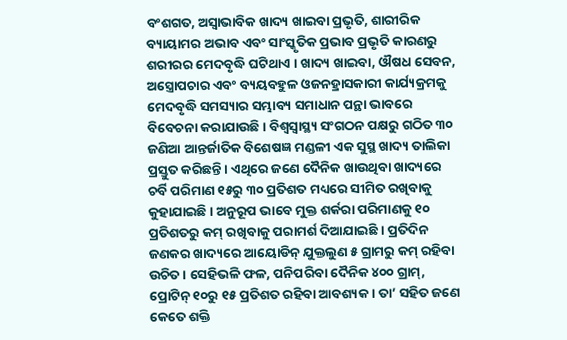ବଂଶଗତ, ଅସ୍ଵାଭାବିକ ଖାଦ୍ୟ ଖାଇବା ପ୍ରଭୃତି, ଶାରୀରିକ ବ୍ୟାୟାମର ଅଭାବ ଏବଂ ସାଂସ୍କୃତିକ ପ୍ରଭାବ ପ୍ରଭୃତି କାରଣରୁ ଶରୀରର ମେଦବୃଦ୍ଧି ଘଟିଥାଏ । ଖାଦ୍ୟ ଖାଇବା, ଔଷଧ ସେବନ, ଅସ୍ତ୍ରୋପଚାର ଏବଂ ବ୍ୟୟବହୁଳ ଓଜନହ୍ରାସକାରୀ କାର୍ଯ୍ୟକ୍ରମକୁ ମେଦବୃଦ୍ଧି ସମସ୍ୟାର ସମ୍ଭାବ୍ୟ ସମାଧାନ ପନ୍ଥା ଭାବରେ ବିବେଚନା କରାଯାଉଛି । ବିଶ୍ଵସ୍ଵାସ୍ଥ୍ୟ ସଂଗଠନ ପକ୍ଷରୁ ଗଠିତ ୩୦ ଜଣିଆ ଆନ୍ତର୍ଜାତିକ ବିଶେଷଜ୍ଞ ମଣ୍ଡଳୀ ଏକ ସୁସ୍ଥ ଖାଦ୍ୟ ତାଲିକା ପ୍ରସ୍ତୁତ କରିଛନ୍ତି । ଏଥିରେ ଜଣେ ଦୈନିକ ଖାଉଥିବା ଖାଦ୍ୟରେ ଚର୍ବି ପରିମାଣ ୧୫ରୁ ୩୦ ପ୍ରତିଶତ ମଧ୍ୟରେ ସୀମିତ ରଖିବାକୁ କୁହାଯାଇଛି । ଅନୁରୂପ ଭାବେ ମୁକ୍ତ ଶର୍କରା ପରିମାଣକୁ ୧୦ ପ୍ରତିଶତରୁ କମ୍ ରଖିବାକୁ ପରାମର୍ଶ ଦିଆଯାଇଛି । ପ୍ରତିଦିନ ଜଣକର ଖାଦ୍ୟରେ ଆୟୋଡିନ୍ ଯୁକ୍ତଲୁଣ ୫ ଗ୍ରାମରୁ କମ୍ ରହିବା ଉଚିତ । ସେହିଭଳି ଫଳ, ପନିପରିବା ଦୈନିକ ୪୦୦ ଗ୍ରାମ୍, ପ୍ରୋଟିନ୍ ୧୦ରୁ ୧୫ ପ୍ରତିଶତ ରହିବା ଆବଶ୍ୟକ । ତା’ ସହିତ ଜଣେ କେତେ ଶକ୍ତି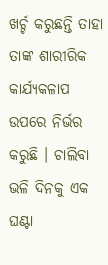ଖର୍ଚ୍ଚ କରୁଛନ୍ତି ତାହା ତାଙ୍କ ଶାରୀରିକ କାର୍ଯ୍ୟକଳାପ ଉପରେ ନିର୍ଭର କରୁଛି । ଚାଲିବା ଭଳି ଦିନକୁ ଏକ ଘଣ୍ଟା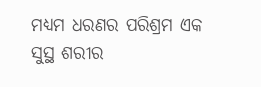ମଧ୍ୟମ ଧରଣର ପରିଶ୍ରମ ଏକ ସୁସ୍ଥ ଶରୀର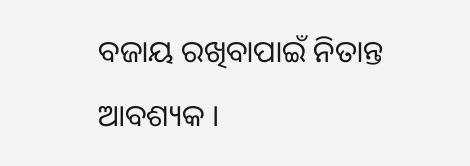ବଜାୟ ରଖିବାପାଇଁ ନିତାନ୍ତ ଆବଶ୍ୟକ ।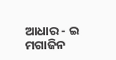ଆଧାର - ଇ ମଗାଜିନ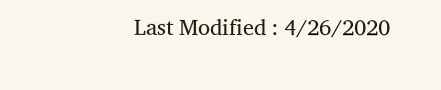Last Modified : 4/26/2020